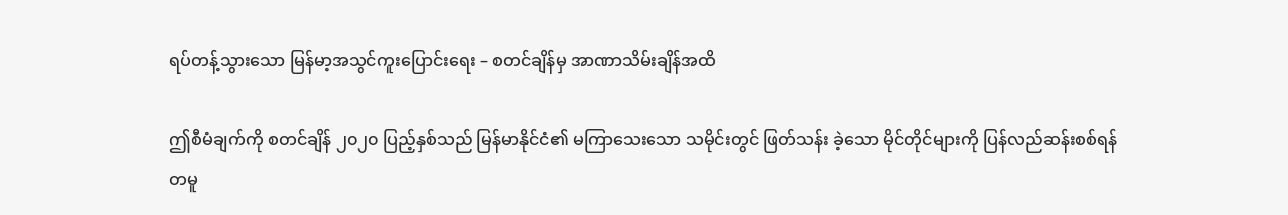ရပ်တန့်သွားသော မြန်မာ့အသွင်ကူးပြောင်းရေး – စတင်ချိန်မှ အာဏာသိမ်းချိန်အထိ

ဤစီမံချက်ကို စတင်ချိန် ၂၀၂၀ ပြည့်နှစ်သည် မြန်မာနိုင်ငံ၏ မကြာသေးသော သမိုင်းတွင် ဖြတ်သန်း ခဲ့သော မိုင်တိုင်များကို ပြန်လည်ဆန်းစစ်ရန် တမူ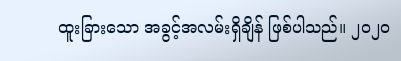ထူးခြားသော အခွင့်အလမ်းရှိချိန် ဖြစ်ပါသည်။ ၂၀၂၀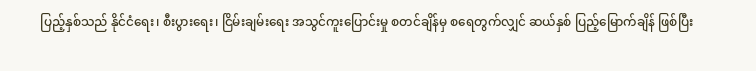ပြည့်နှစ်သည် နိုင်ငံရေး၊ စီးပွားရေး၊ ငြိမ်းချမ်းရေး အသွင်ကူးပြောင်းမှု စတင်ချိန်မှ စရေတွက်လျှင် ဆယ်နှစ် ပြည့်မြောက်ချိန် ဖြစ်ပြီး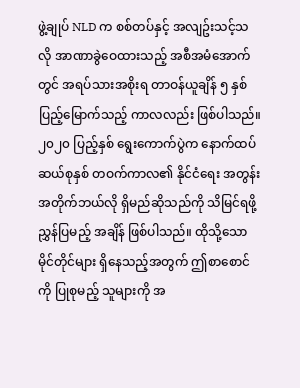ဖွဲ့ချုပ် NLD က စစ်တပ်နှင့် အလျဥ်းသင့်သလို အာဏာခွဲဝေထားသည့် အစီအမံအောက်တွင် အရပ်သားအစိုးရ တာဝန်ယူချိန် ၅ နှစ် ပြည့်မြောက်သည့် ကာလလည်း ဖြစ်ပါသည်။ ၂၀၂၀ ပြည့်နှစ် ရွေးကောက်ပွဲက နောက်ထပ် ဆယ်စုနှစ် တဝက်ကာလ၏ နိုင်ငံရေး အတွန်းအတိုက်ဘယ်လို ရှိမည်ဆိုသည်ကို သိမြင်ရဖို့ ညွှန်ပြမည့် အချိန် ဖြစ်ပါသည်။ ထိုသို့သော မိုင်တိုင်များ ရှိနေသည့်အတွက် ဤစာစောင်ကို ပြုစုမည့် သူများကို အ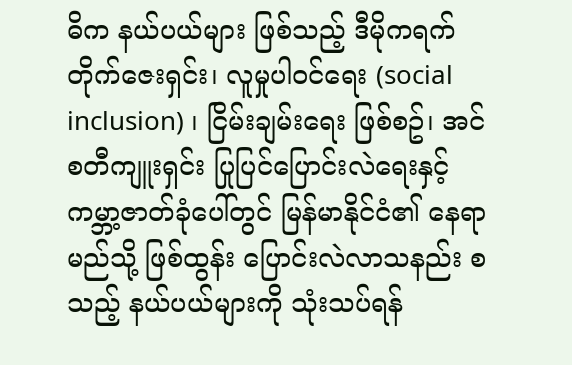ဓိက နယ်ပယ်များ ဖြစ်သည့် ဒီမိုကရက်တိုက်ဇေးရှင်း၊ လူမှုပါဝင်ရေး (social inclusion) ၊ ငြိမ်းချမ်းရေး ဖြစ်စဥ်၊ အင်စတီကျူးရှင်း ပြုပြင်ပြောင်းလဲရေးနှင့် ကမ္ဘာ့ဇာတ်ခုံပေါ်တွင် မြန်မာနိုင်ငံ၏ နေရာ မည်သို့ ဖြစ်ထွန်း ပြောင်းလဲလာသနည်း စသည့် နယ်ပယ်များကို သုံးသပ်ရန်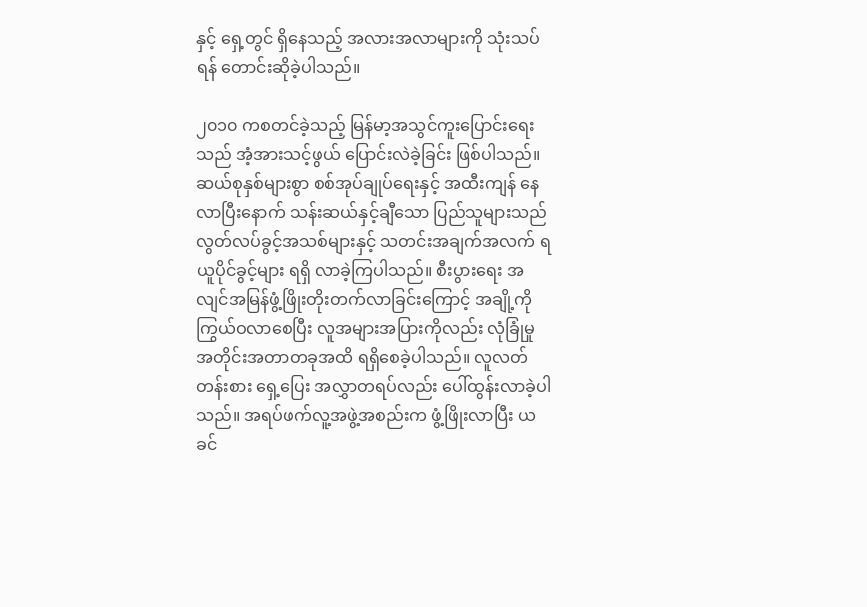နှင့် ရှေ့တွင် ရှိနေသည့် အလားအလာများကို သုံးသပ်ရန် တောင်းဆိုခဲ့ပါသည်။

၂၀၁၀ ကစတင်ခဲ့သည့် မြန်မာ့အသွင်ကူးပြောင်းရေးသည် အံ့အားသင့်ဖွယ် ပြောင်းလဲခဲ့ခြင်း ဖြစ်ပါသည်။ ဆယ်စုနှစ်များစွာ စစ်အုပ်ချုပ်ရေးနှင့် အထီးကျန် နေလာပြီးနောက် သန်းဆယ်နှင့်ချီသော ပြည်သူများသည် လွတ်လပ်ခွင့်အသစ်များနှင့် သတင်းအချက်အလက် ရယူပိုင်ခွင့်များ ရရှိ လာခဲ့ကြပါသည်။ စီးပွားရေး အလျင်အမြန်ဖွံ့ဖြိုးတိုးတက်လာခြင်းကြောင့် အချို့ကို ကြွယ်ဝလာစေပြီး လူအများအပြားကိုလည်း လုံခြုံမှု အတိုင်းအတာတခုအထိ ရရှိစေခဲ့ပါသည်။ လူလတ်တန်းစား ရှေ့ပြေး အလွှာတရပ်လည်း ပေါ်ထွန်းလာခဲ့ပါသည်။ အရပ်ဖက်လူ့အဖွဲ့အစည်းက ဖွံ့ဖြိုးလာပြီး ယခင်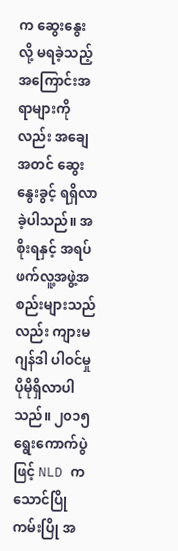က ဆွေးနွေးလို့ မရခဲ့သည့် အကြောင်းအရာများကိုလည်း အချေအတင် ဆွေးနွေးခွင့် ရရှိလာခဲ့ပါသည်။ အစိုးရနှင့် အရပ်ဖက်လူ့အဖွဲ့အစည်းများသည်လည်း ကျားမဂျန်ဒါ ပါဝင်မှု ပိုမိုရှိလာပါသည်။ ၂၀၁၅ ရွေးကောက်ပွဲဖြင့် NLD က သောင်ပြိုကမ်းပြို အ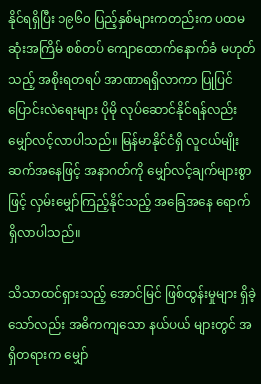နိုင်ရရှိပြီး ၁၉၆၀ ပြည့်နှစ်များကတည်းက ပထမဆုံးအကြိမ် စစ်တပ် ကျောထောက်နောက်ခံ မဟုတ်သည့် အစိုးရတရပ် အာဏာရရှိလာကာ ပြုပြင်ပြောင်းလဲရေးများ ပိုမို လုပ်ဆောင်နိုင်ရန်လည်း မျှော်လင့်လာပါသည်။ မြန်မာနိုင်ငံရှိ လူငယ်မျိုးဆက်အနေဖြင့် အနာဂတ်ကို မျှော်လင့်ချက်များစွာဖြင့် လှမ်းမျှော်ကြည့်နိုင်သည့် အခြေအနေ ရောက်ရှိလာပါသည်။

သိသာထင်ရှားသည့် အောင်မြင် ဖြစ်ထွန်းမှုများ ရှိခဲ့သော်လည်း အဓိကကျသော နယ်ပယ် များတွင် အရှိတရားက မျှော်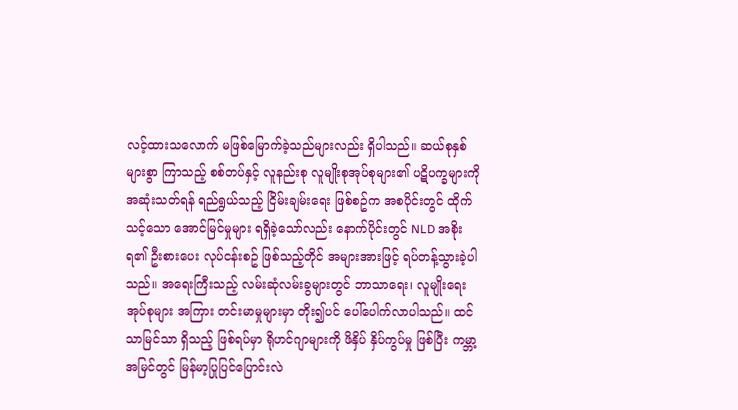လင့်ထားသလောက် မဖြစ်မြောက်ခဲ့သည်များလည်း ရှိပါသည်။ ဆယ်စုနှစ် များစွာ ကြာသည့် စစ်တပ်နှင့် လူနည်းစု လူမျိုးစုအုပ်စုများ၏ ပဋိပက္ခများကို အဆုံးသတ်ရန် ရည်ရွယ်သည့် ငြိမ်းချမ်းရေး ဖြစ်စဥ်က အစပိုင်းတွင် ထိုက်သင့်သော အောင်မြင်မှုများ ရရှိခဲ့သော်လည်း နောက်ပိုင်းတွင် NLD အစိုးရ၏ ဦးစားပေး လုပ်ငန်းစဥ် ဖြစ်သည့်တိုင် အများအားဖြင့် ရပ်တန့်သွားခဲ့ပါသည်။ အရေးကြီးသည့် လမ်းဆုံလမ်းခွများတွင် ဘာသာရေး၊ လူမျိုးရေး အုပ်စုများ အကြား တင်းမာမှုများမှာ တိုး၍ပင် ပေါ်ပေါက်လာပါသည်။ ထင်သာမြင်သာ ရှိသည့် ဖြစ်ရပ်မှာ ရိုဟင်ဂျာများကို ဖိနှိပ် နှိပ်ကွပ်မှု ဖြစ်ပြီး ကမ္ဘာ့အမြင်တွင် မြန်မာ့ပြုပြင်ပြောင်းလဲ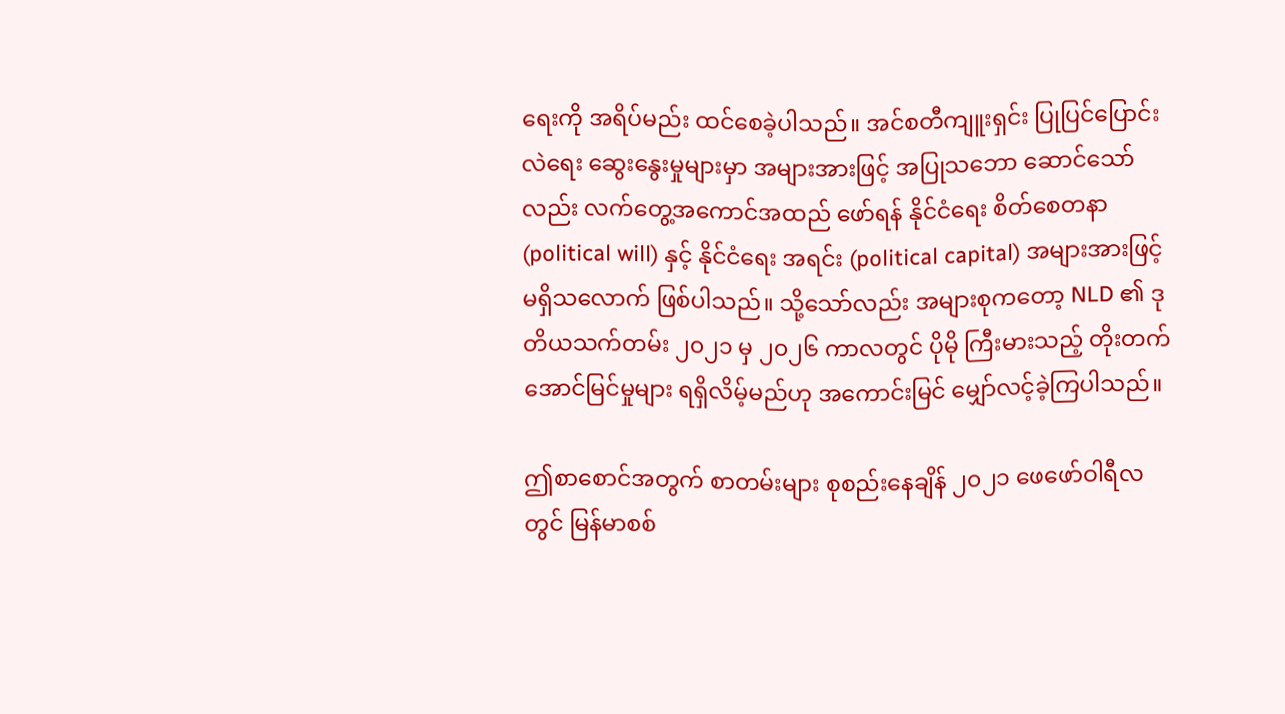ရေးကို အရိပ်မည်း ထင်စေခဲ့ပါသည်။ အင်စတီကျူးရှင်း ပြုပြင်ပြောင်းလဲရေး ဆွေးနွေးမှုများမှာ အများအားဖြင့် အပြုသဘော ဆောင်သော်လည်း လက်တွေ့အကောင်အထည် ဖော်ရန် နိုင်ငံရေး စိတ်စေတနာ (political will) နှင့် နိုင်ငံရေး အရင်း (political capital) အများအားဖြင့် မရှိသလောက် ဖြစ်ပါသည်။ သို့သော်လည်း အများစုကတော့ NLD ၏ ဒုတိယသက်တမ်း ၂၀၂၁ မှ ၂၀၂၆ ကာလတွင် ပိုမို ကြီးမားသည့် တိုးတက် အောင်မြင်မှုများ ရရှိလိမ့်မည်ဟု အကောင်းမြင် မျှော်လင့်ခဲ့ကြပါသည်။

ဤစာစောင်အတွက် စာတမ်းများ စုစည်းနေချိန် ၂၀၂၁ ဖေဖော်ဝါရီလတွင် မြန်မာစစ်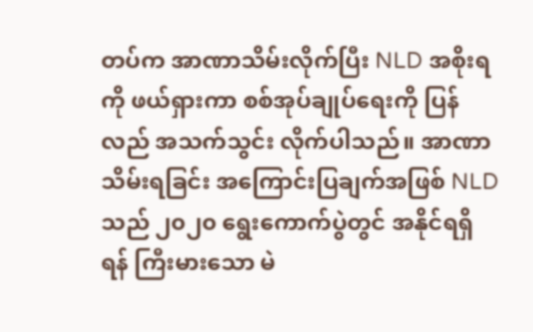တပ်က အာဏာသိမ်းလိုက်ပြီး NLD အစိုးရကို ဖယ်ရှားကာ စစ်အုပ်ချုပ်ရေးကို ပြန်လည် အသက်သွင်း လိုက်ပါသည်။ အာဏာသိမ်းရခြင်း အကြောင်းပြချက်အဖြစ် NLD သည် ၂၀၂၀ ရွေးကောက်ပွဲတွင် အနိုင်ရရှိရန် ကြီးမားသော မဲ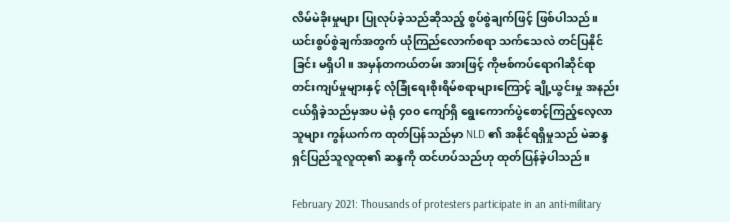လိမ်မဲခိုးမှုများ ပြုလုပ်ခဲ့သည်ဆိုသည့် စွပ်စွဲချက်ဖြင့် ဖြစ်ပါသည်။ ယင်းစွပ်စွဲချက်အတွက် ယုံကြည်လောက်စရာ သက်သေလဲ တင်ပြနိုင်ခြင်း မရှိပါ။ အမှန်တကယ်တမ်း အားဖြင့် ကိုဗစ်ကပ်ရောဂါဆိုင်ရာ တင်းကျပ်မှုများနှင့် လုံခြုံရေးစိုးရိမ်စရာများကြောင့် ချို့ယွင်းမှု အနည်းငယ်ရှိခဲ့သည်မှအပ မဲရုံ ၄၀၀ ကျော်ရှိ ရွေးကောက်ပွဲစောင့်ကြည့်လေ့လာသူများ ကွန်ယက်က ထုတ်ပြန်သည်မှာ NLD ၏ အနိုင်ရရှိမှုသည် မဲဆန္ဒရှင်ပြည်သူလူထု၏ ဆန္ဒကို ထင်ဟပ်သည်ဟု ထုတ်ပြန်ခဲ့ပါသည်။

February 2021: Thousands of protesters participate in an anti-military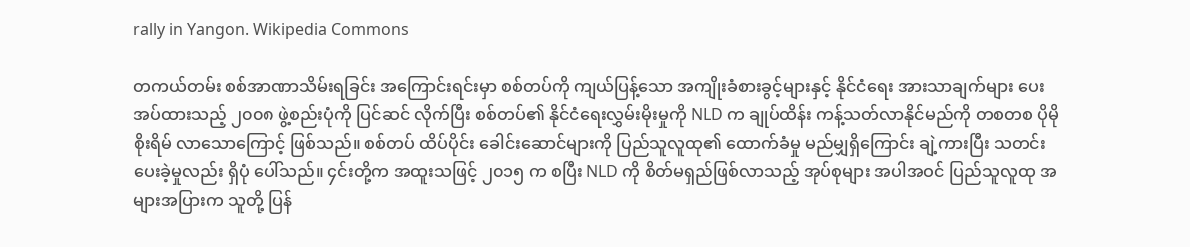rally in Yangon. Wikipedia Commons

တကယ်တမ်း စစ်အာဏာသိမ်းရခြင်း အကြောင်းရင်းမှာ စစ်တပ်ကို ကျယ်ပြန့်သော အကျိုးခံစားခွင့်များနှင့် နိုင်ငံရေး အားသာချက်များ ပေးအပ်ထားသည့် ၂၀၀၈ ဖွဲ့စည်းပုံကို ပြင်ဆင် လိုက်ပြီး စစ်တပ်၏ နိုင်ငံရေးလွှမ်းမိုးမှုကို NLD က ချုပ်ထိန်း ကန့်သတ်လာနိုင်မည်ကို တစတစ ပိုမို စိုးရိမ် လာသောကြောင့် ဖြစ်သည်။ စစ်တပ် ထိပ်ပိုင်း ခေါင်းဆောင်များကို ပြည်သူလူထု၏ ထောက်ခံမှု မည်မျှရှိကြောင်း ချဲ့ကားပြီး သတင်းပေးခဲ့မှုလည်း ရှိပုံ ပေါ်သည်။ ၄င်းတို့က အထူးသဖြင့် ၂၀၁၅ က စပြီး NLD ကို စိတ်မရှည်ဖြစ်လာသည့် အုပ်စုများ အပါအဝင် ပြည်သူလူထု အများအပြားက သူတို့ ပြန်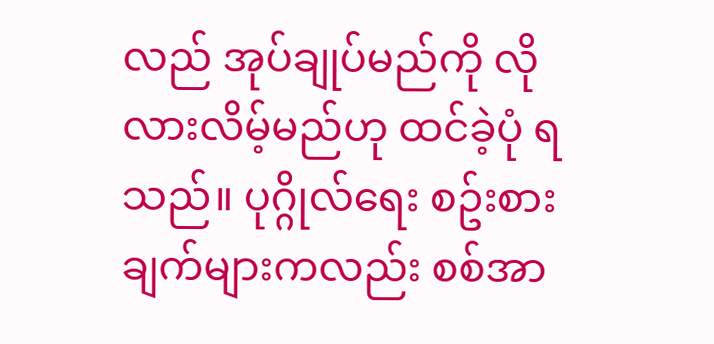လည် အုပ်ချုပ်မည်ကို လိုလားလိမ့်မည်ဟု ထင်ခဲ့ပုံ ရသည်။ ပုဂ္ဂိုလ်ရေး စဥ်းစားချက်များကလည်း စစ်အာ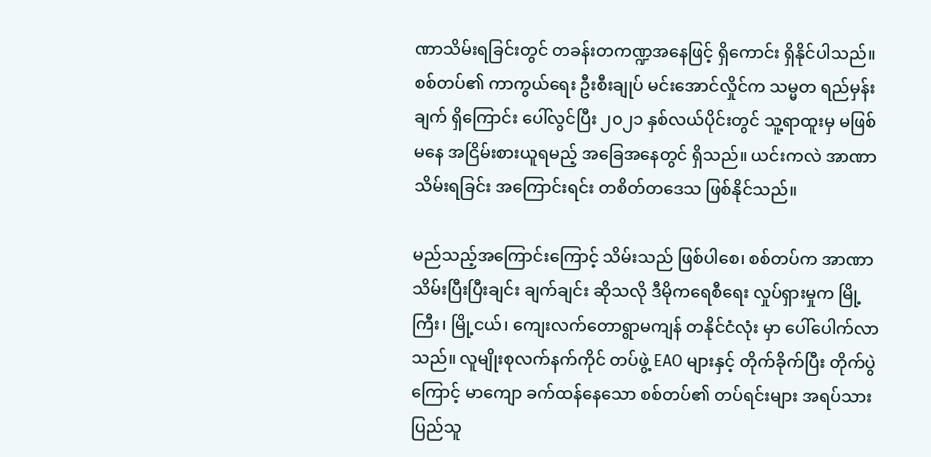ဏာသိမ်းရခြင်းတွင် တခန်းတကဏ္ဍအနေဖြင့် ရှိကောင်း ရှိနိုင်ပါသည်။ စစ်တပ်၏ ကာကွယ်ရေး ဦးစီးချုပ် မင်းအောင်လှိုင်က သမ္မတ ရည်မှန်းချက် ရှိကြောင်း ပေါ်လွင်ပြီး ၂၀၂၁ နှစ်လယ်ပိုင်းတွင် သူ့ရာထူးမှ မဖြစ်မနေ အငြိမ်းစားယူရမည့် အခြေအနေတွင် ရှိသည်။ ယင်းကလဲ အာဏာသိမ်းရခြင်း အကြောင်းရင်း တစိတ်တဒေသ ဖြစ်နိုင်သည်။

မည်သည့်အကြောင်းကြောင့် သိမ်းသည် ဖြစ်ပါစေ၊ စစ်တပ်က အာဏာသိမ်းပြီးပြီးချင်း ချက်ချင်း ဆိုသလို ဒီမိုကရေစီရေး လှုပ်ရှားမှုက မြို့ကြီး၊ မြို့ငယ်၊ ကျေးလက်တောရွာမကျန် တနိုင်ငံလုံး မှာ ပေါ်ပေါက်လာသည်။ လူမျိုးစုလက်နက်ကိုင် တပ်ဖွဲ့ EAO များနှင့် တိုက်ခိုက်ပြီး တိုက်ပွဲကြောင့် မာကျော ခက်ထန်နေသော စစ်တပ်၏ တပ်ရင်းများ အရပ်သား ပြည်သူ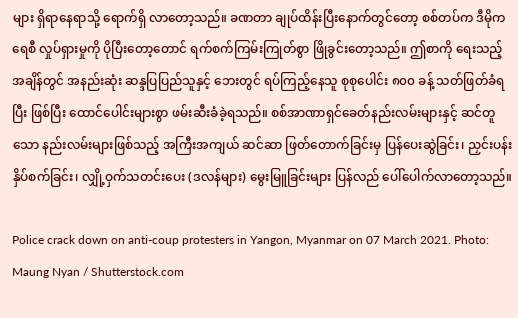များ ရှိရာနေရာသို့ ရောက်ရှိ လာတော့သည်။ ခဏတာ ချုပ်ထိန်းပြီးနောက်တွင်တော့ စစ်တပ်က ဒီမိုကရေစီ လှုပ်ရှားမှုကို ပိုပြီးတော့တောင် ရက်စက်ကြမ်းကြုတ်စွာ ဖြိုခွင်းတော့သည်။ ဤစာကို ရေးသည့်အချိန်တွင် အနည်းဆုံး ဆန္ဒပြပြည်သူနှင့် ဘေးတွင် ရပ်ကြည့်နေသူ စုစုပေါင်း ၈၀၀ ခန့် သတ်ဖြတ်ခံရပြီး ဖြစ်ပြီး ထောင်ပေါင်းများစွာ ဖမ်းဆီးခံခဲ့ရသည်။ စစ်အာဏာရှင်ခေတ်နည်းလမ်းများနှင့် ဆင်တူသော နည်းလမ်းများဖြစ်သည့် အကြီးအကျယ် ဆင်ဆာ ဖြတ်တောက်ခြင်းမှ ပြန်ပေးဆွဲခြင်း၊ ညှင်းပန်း နှိပ်စက်ခြင်း၊ လျှို့ဝှက်သတင်းပေး (ဒလန်များ) မွေးမြူခြင်းများ ပြန်လည် ပေါ်ပေါက်လာတော့သည်။

Police crack down on anti-coup protesters in Yangon, Myanmar on 07 March 2021. Photo: Maung Nyan / Shutterstock.com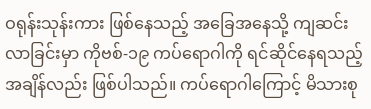ဝရုန်းသုန်းကား ဖြစ်နေသည့် အခြေအနေသို့ ကျဆင်းလာခြင်းမှာ ကိုဗစ်-၁၉ ကပ်ရောဂါကို ရင်ဆိုင်နေရသည့် အချိန်လည်း ဖြစ်ပါသည်။ ကပ်ရောဂါကြောင့် မိသားစု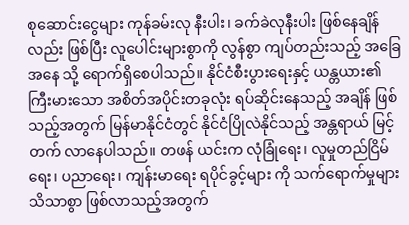စုဆောင်းငွေများ ကုန်ခမ်းလု နီးပါး၊ ခက်ခဲလုနီးပါး ဖြစ်နေချိန်လည်း ဖြစ်ပြီး လူပေါင်းများစွာကို လွန်စွာ ကျပ်တည်းသည့် အခြေအနေ သို့ ရောက်ရှိစေပါသည်။ နိုင်ငံစီးပွားရေးနှင့် ယန္တယား၏ ကြီးမားသော အစိတ်အပိုင်းတခုလုံး ရပ်ဆိုင်းနေသည့် အချိန် ဖြစ်သည့်အတွက် မြန်မာနိုင်ငံတွင် နိုင်ငံပြိုလဲနိုင်သည့် အန္တရာယ် မြင့်တက် လာနေပါသည်။ တဖန် ယင်းက လုံခြုံရေး၊ လူမှုတည်ငြိမ်ရေး၊ ပညာရေး၊ ကျန်းမာရေး ရပိုင်ခွင့်များ ကို သက်ရောက်မှုများ သိသာစွာ ဖြစ်လာသည့်အတွက်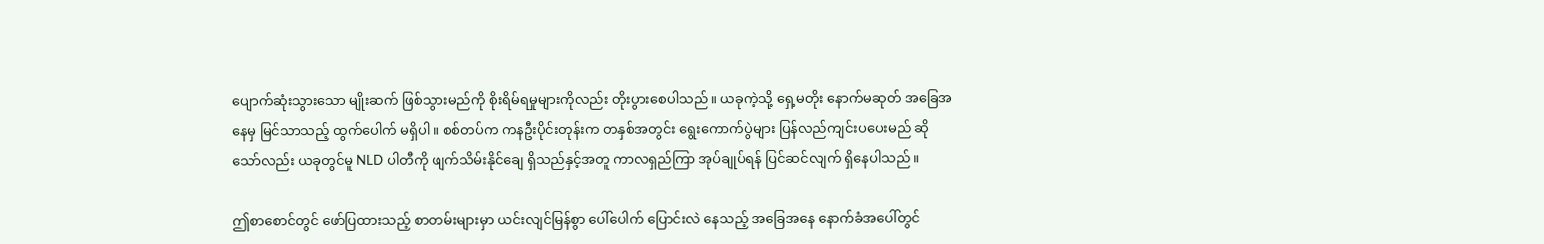ပျောက်ဆုံးသွားသော မျိုးဆက် ဖြစ်သွားမည်ကို စိုးရိမ်ရမှုများကိုလည်း တိုးပွားစေပါသည်။ ယခုကဲ့သို့ ရှေ့မတိုး နောက်မဆုတ် အခြေအနေမှ မြင်သာသည့် ထွက်ပေါက် မရှိပါ။ စစ်တပ်က ကနဦးပိုင်းတုန်းက တနှစ်အတွင်း ရွေးကောက်ပွဲများ ပြန်လည်ကျင်းပပေးမည် ဆိုသော်လည်း ယခုတွင်မူ NLD ပါတီကို ဖျက်သိမ်းနိုင်ချေ ရှိသည်နှင့်အတူ ကာလရှည်ကြာ အုပ်ချုပ်ရန် ပြင်ဆင်လျက် ရှိနေပါသည်။

ဤစာစောင်တွင် ဖော်ပြထားသည့် စာတမ်းများမှာ ယင်းလျင်မြန်စွာ ပေါ်ပေါက် ပြောင်းလဲ နေသည့် အခြေအနေ နောက်ခံအပေါ်တွင်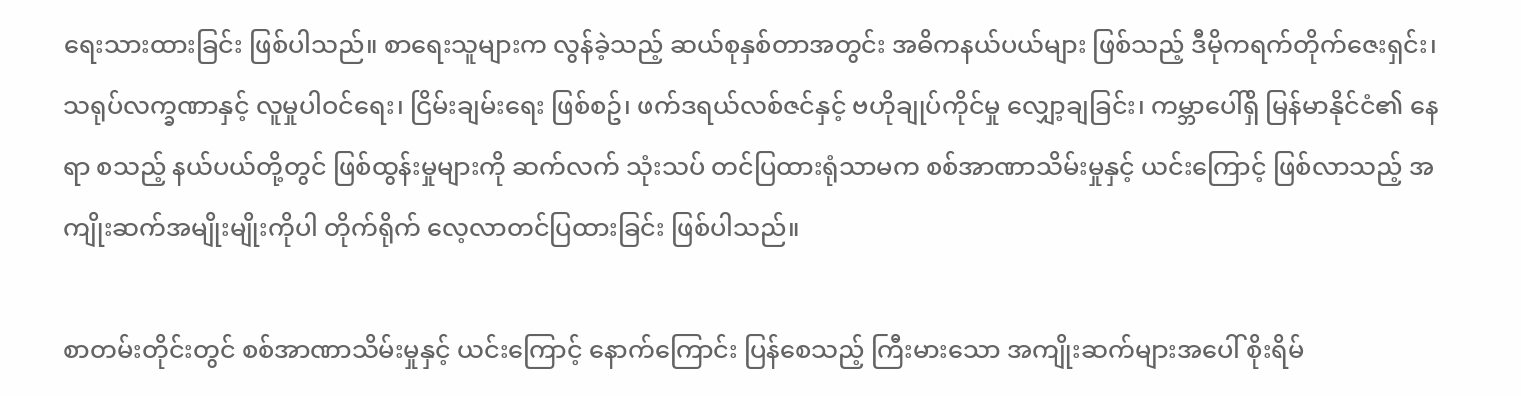ရေးသားထားခြင်း ဖြစ်ပါသည်။ စာရေးသူများက လွန်ခဲ့သည့် ဆယ်စုနှစ်တာအတွင်း အဓိကနယ်ပယ်များ ဖြစ်သည့် ဒီမိုကရက်တိုက်ဇေးရှင်း၊ သရုပ်လက္ခဏာနှင့် လူမှုပါဝင်ရေး၊ ငြိမ်းချမ်းရေး ဖြစ်စဥ်၊ ဖက်ဒရယ်လစ်ဇင်နှင့် ဗဟိုချုပ်ကိုင်မှု လျှော့ချခြင်း၊ ကမ္ဘာပေါ်ရှိ မြန်မာနိုင်ငံ၏ နေရာ စသည့် နယ်ပယ်တို့တွင် ဖြစ်ထွန်းမှုများကို ဆက်လက် သုံးသပ် တင်ပြထားရုံသာမက စစ်အာဏာသိမ်းမှုနှင့် ယင်းကြောင့် ဖြစ်လာသည့် အကျိုးဆက်အမျိုးမျိုးကိုပါ တိုက်ရိုက် လေ့လာတင်ပြထားခြင်း ဖြစ်ပါသည်။

စာတမ်းတိုင်းတွင် စစ်အာဏာသိမ်းမှုနှင့် ယင်းကြောင့် နောက်ကြောင်း ပြန်စေသည့် ကြီးမားသော အကျိုးဆက်များအပေါ် စိုးရိမ်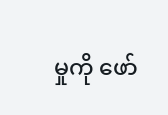မှုကို ဖော်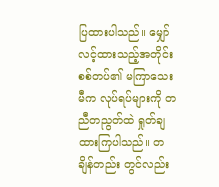ပြထားပါသည်။ မျှော်လင့်ထားသည့်အတိုင်း စစ်တပ်၏ မကြာသေးမီက လုပ်ရပ်များကို တညီတညွတ်ထဲ ရှုတ်ချထားကြပါသည်။ တချိန်တည်း တွင်လည်း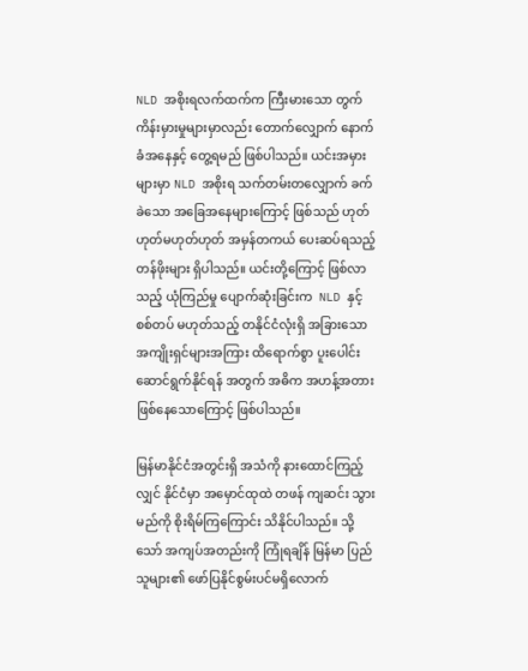NLD အစိုးရလက်ထက်က ကြီးမားသော တွက်ကိန်းမှားမှုများမှာလည်း တောက်လျှောက် နောက်ခံအနေနှင့် တွေ့ရမည် ဖြစ်ပါသည်။ ယင်းအမှားများမှာ NLD အစိုးရ သက်တမ်းတလျှောက် ခက်ခဲသော အခြေအနေများကြောင့် ဖြစ်သည် ဟုတ်ဟုတ်မဟုတ်ဟုတ် အမှန်တကယ် ပေးဆပ်ရသည့် တန်ဖိုးများ ရှိပါသည်။ ယင်းတို့ကြောင့် ဖြစ်လာသည့် ယုံကြည်မှု ပျောက်ဆုံးခြင်းက  NLD နှင့် စစ်တပ် မဟုတ်သည့် တနိုင်ငံလုံးရှိ အခြားသော အကျိုးရှင်များအကြား ထိရောက်စွာ ပူးပေါင်း ဆောင်ရွက်နိုင်ရန် အတွက် အဓိက အဟန့်အတားဖြစ်နေသောကြောင့် ဖြစ်ပါသည်။

မြန်မာနိုင်ငံအတွင်းရှိ အသံကို နားထောင်ကြည့်လျှင် နိုင်ငံမှာ အမှောင်ထုထဲ တဖန် ကျဆင်း သွားမည်ကို စိုးရိမ်ကြကြောင်း သိနိုင်ပါသည်။ သို့သော် အကျပ်အတည်းကို ကြုံရချိန် မြန်မာ ပြည်သူများ၏ ဖော်ပြနိုင်စွမ်းပင်မရှိလောက်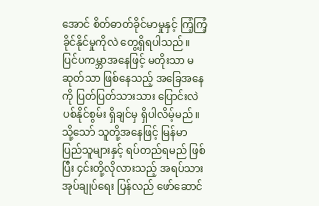အောင် စိတ်ဓာတ်ခိုင်မာမှုနှင့် ကြံ့ကြံ့ခိုင်နိုင်မှုကိုလဲ တွေ့ရှိရပါသည်။ ပြင်ပကမ္ဘာအနေဖြင့် မတိုးသာ မဆုတ်သာ ဖြစ်နေသည့် အခြေအနေကို ပြတ်ပြတ်သားသား ပြောင်းလဲပစ်နိုင်စွမ်း ရှိချင်မှ ရှိပါလိမ့်မည်။ သို့သော် သူတို့အနေဖြင့် မြန်မာပြည်သူများနှင့် ရပ်တည်ရမည် ဖြစ်ပြီး ၄င်းတို့လိုလားသည့် အရပ်သားအုပ်ချုပ်ရေး ပြန်လည် ဖော်ဆောင်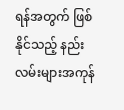ရန်အတွက် ဖြစ်နိုင်သည့် နည်းလမ်းများအကုန်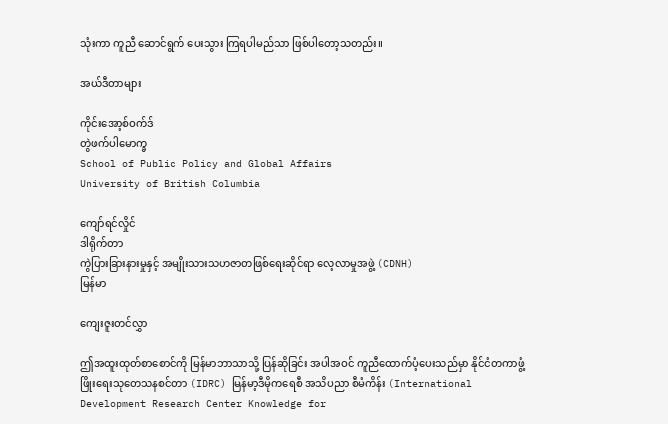သုံးကာ ကူညီ ဆောင်ရွက် ပေးသွား ကြရပါမည်သာ ဖြစ်ပါတော့သတည်း။

အယ်ဒီတာများ

ကိုင်းအော့စ်ဝက်ဒ်
တွဲဖက်ပါမောက္ခ
School of Public Policy and Global Affairs
University of British Columbia

ကျော်ရင်လှိုင်
ဒါရိုက်တာ
ကွဲပြားခြားနားမှုနှင့် အမျိုးသားသဟဇာတဖြစ်ရေးဆိုင်ရာ လေ့လာမှုအဖွဲ့ (CDNH)
မြန်မာ

ကျေးဇူးတင်လွှာ

ဤအထူးထုတ်စာစောင်ကို မြန်မာဘာသာသို့ ပြန်ဆိုခြင်း အပါအဝင် ကူညီထောက်ပံ့ပေးသည်မှာ နိုင်ငံတကာဖွံ့ဖြိုးရေးသုတေသနစင်တာ (IDRC) မြန်မာ့ဒီမိုကရေစီ အသိပညာ စီမံကိန်း (International Development Research Center Knowledge for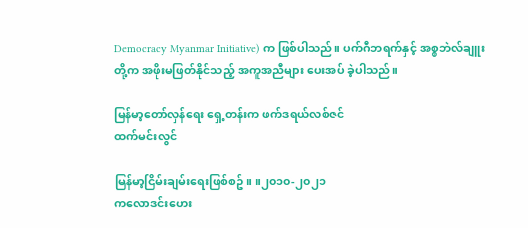Democracy Myanmar Initiative) က ဖြစ်ပါသည်။ ပက်ဂီဘရက်နှင့် အစ္စဘဲလ်ချူးတို့က အဖိုးမဖြတ်နိုင်သည့် အကူအညီများ ပေးအပ် ခဲ့ပါသည်။

မြန်မာ့တော်လှန်ရေး ရှေ့တန်းက ဖက်ဒရယ်လစ်ဇင်
ထက်မင်းလွင်

မြန်မာ့ငြိမ်းချမ်းရေးဖြစ်စဥ်။ ။၂၀၁၀-၂၀၂၁
ကလောဒင်းဟေး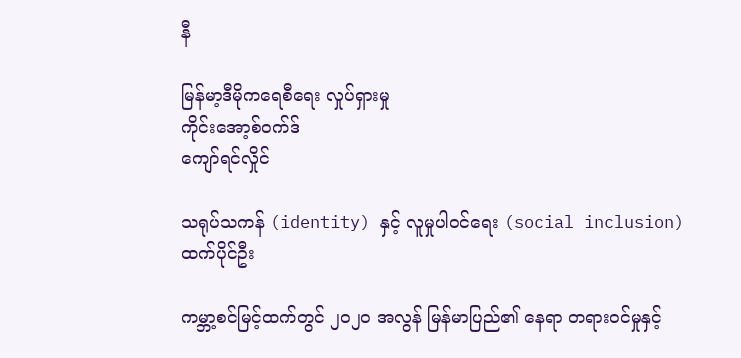နီ

မြန်မာ့ဒီမိုကရေစီရေး လှုပ်ရှားမှု
ကိုင်းအော့စ်ဝက်ဒ်
ကျော်ရင်လှိုင်

သရုပ်သကန် (identity) နှင့် လူမှုပါဝင်ရေး (social inclusion)
ထက်ပိုင်ဦး

ကမ္ဘာ့စင်မြင့်ထက်တွင် ၂၀၂၀ အလွန် မြန်မာပြည်၏ နေရာ တရားဝင်မှုနှင့်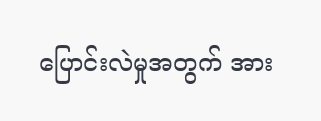ပြောင်းလဲမှုအတွက် အား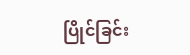ပြိုင်ခြင်း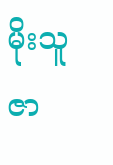မိုးသူဇာ